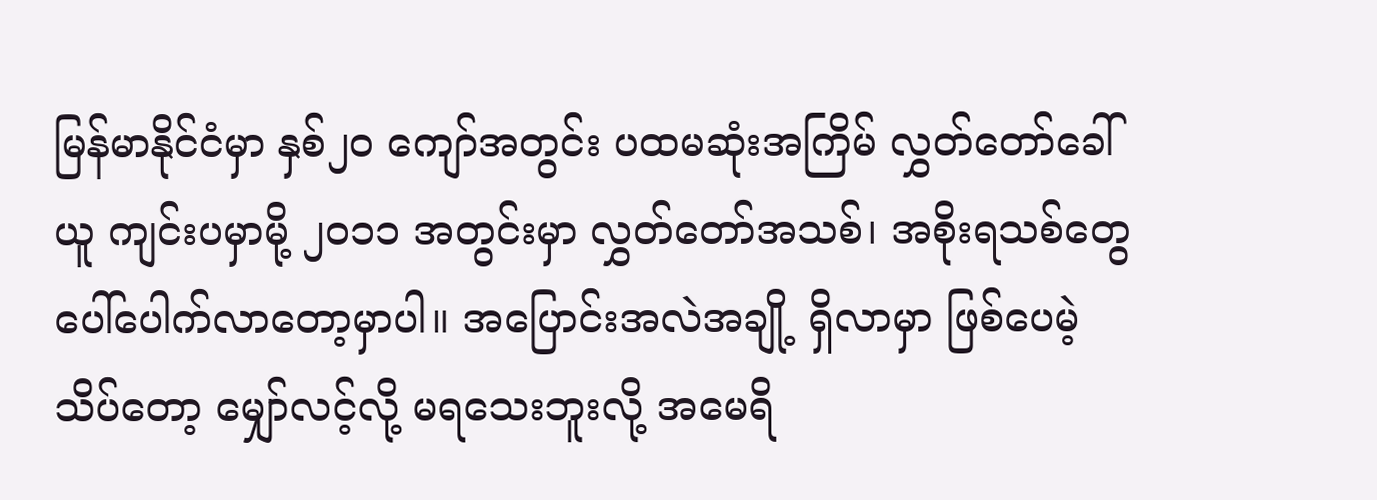မြန်မာနိုင်ငံမှာ နှစ်၂၀ ကျော်အတွင်း ပထမဆုံးအကြိမ် လွှတ်တော်ခေါ်ယူ ကျင်းပမှာမို့ ၂၀၁၁ အတွင်းမှာ လွှတ်တော်အသစ်၊ အစိုးရသစ်တွေ ပေါ်ပေါက်လာတော့မှာပါ။ အပြောင်းအလဲအချို့ ရှိလာမှာ ဖြစ်ပေမဲ့ သိပ်တော့ မျှော်လင့်လို့ မရသေးဘူးလို့ အမေရိ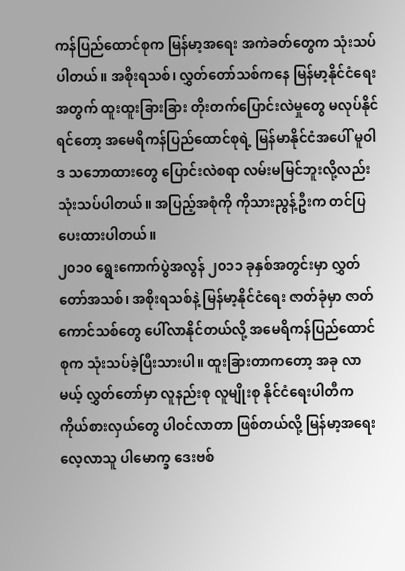ကန်ပြည်ထောင်စုက မြန်မာ့အရေး အကဲခတ်တွေက သုံးသပ်ပါတယ်။ အစိုးရသစ်၊ လွှတ်တော်သစ်ကနေ မြန်မာ့နိုင်ငံရေးအတွက် ထူးထူးခြားခြား တိုးတက်ပြောင်းလဲမှုတွေ မလုပ်နိုင်ရင်တော့ အမေရိကန်ပြည်ထောင်စုရဲ့ မြန်မာနိုင်ငံအပေါ် မူဝါဒ သဘောထားတွေ ပြောင်းလဲစရာ လမ်းမမြင်ဘူးလို့လည်း သုံးသပ်ပါတယ်။ အပြည့်အစုံကို ကိုသားညွန့်ဦးက တင်ပြပေးထားပါတယ်။
၂၀၁၀ ရွေးကောက်ပွဲအလွန် ၂၀၁၁ ခုနှစ်အတွင်းမှာ လွှတ်တော်အသစ်၊ အစိုးရသစ်နဲ့ မြန်မာ့နိုင်ငံရေး ဇာတ်ခုံမှာ ဇာတ်ကောင်သစ်တွေ ပေါ်လာနိုင်တယ်လို့ အမေရိကန်ပြည်ထောင်စုက သုံးသပ်ခဲ့ပြီးသားပါ။ ထူးခြားတာကတော့ အခု လာမယ့် လွှတ်တော်မှာ လူနည်းစု လူမျိုးစု နိုင်ငံရေးပါတီက ကိုယ်စားလှယ်တွေ ပါဝင်လာတာ ဖြစ်တယ်လို့ မြန်မာ့အရေး လေ့လာသူ ပါမောက္ခ ဒေးဗစ်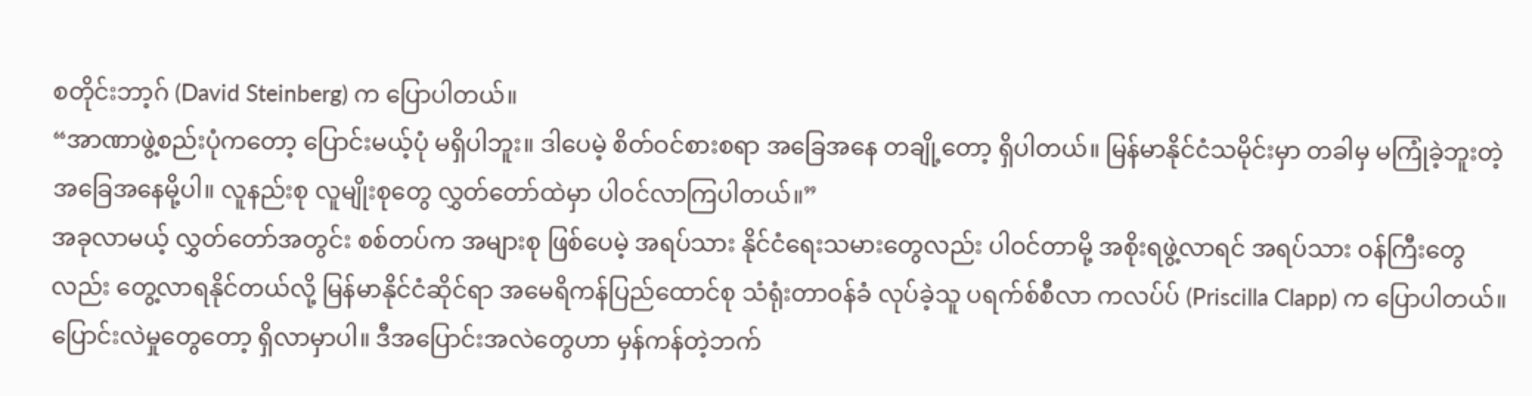စတိုင်းဘာ့ဂ် (David Steinberg) က ပြောပါတယ်။
“အာဏာဖွဲ့စည်းပုံကတော့ ပြောင်းမယ့်ပုံ မရှိပါဘူး။ ဒါပေမဲ့ စိတ်ဝင်စားစရာ အခြေအနေ တချို့တော့ ရှိပါတယ်။ မြန်မာနိုင်ငံသမိုင်းမှာ တခါမှ မကြုံခဲ့ဘူးတဲ့ အခြေအနေမို့ပါ။ လူနည်းစု လူမျိုးစုတွေ လွှတ်တော်ထဲမှာ ပါဝင်လာကြပါတယ်။”
အခုလာမယ့် လွှတ်တော်အတွင်း စစ်တပ်က အများစု ဖြစ်ပေမဲ့ အရပ်သား နိုင်ငံရေးသမားတွေလည်း ပါဝင်တာမို့ အစိုးရဖွဲ့လာရင် အရပ်သား ဝန်ကြီးတွေလည်း တွေ့လာရနိုင်တယ်လို့ မြန်မာနိုင်ငံဆိုင်ရာ အမေရိကန်ပြည်ထောင်စု သံရုံးတာဝန်ခံ လုပ်ခဲ့သူ ပရက်စ်စီလာ ကလပ်ပ် (Priscilla Clapp) က ပြောပါတယ်။
ပြောင်းလဲမှုတွေတော့ ရှိလာမှာပါ။ ဒီအပြောင်းအလဲတွေဟာ မှန်ကန်တဲ့ဘက်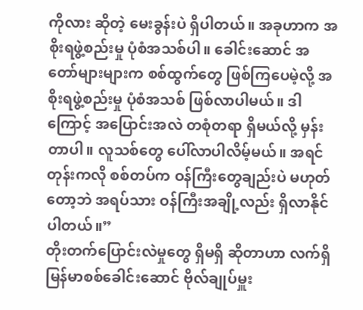ကိုလား ဆိုတဲ့ မေးခွန်းပဲ ရှိပါတယ်။ အခုဟာက အစိုးရဖွဲ့စည်းမှု ပုံစံအသစ်ပါ။ ခေါင်းဆောင် အတော်များများက စစ်ထွက်တွေ ဖြစ်ကြပေမဲ့လို့ အစိုးရဖွဲ့စည်းမှု ပုံစံအသစ် ဖြစ်လာပါမယ်။ ဒါကြောင့် အပြောင်းအလဲ တစုံတရာ ရှိမယ်လို့ မှန်းတာပါ။ လူသစ်တွေ ပေါ်လာပါလိမ့်မယ်။ အရင်တုန်းကလို စစ်တပ်က ဝန်ကြီးတွေချည်းပဲ မဟုတ်တော့ဘဲ အရပ်သား ဝန်ကြီးအချို့လည်း ရှိလာနိုင်ပါတယ်။”
တိုးတက်ပြောင်းလဲမှုတွေ ရှိမရှိ ဆိုတာဟာ လက်ရှိ မြန်မာစစ်ခေါင်းဆောင် ဗိုလ်ချုပ်မှူး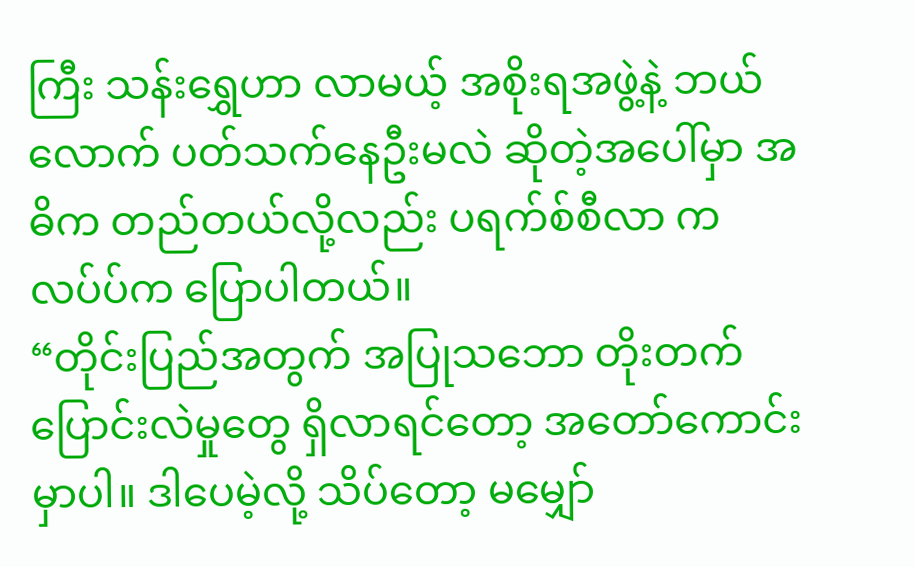ကြီး သန်းရွှေဟာ လာမယ့် အစိုးရအဖွဲ့နဲ့ ဘယ်လောက် ပတ်သက်နေဦးမလဲ ဆိုတဲ့အပေါ်မှာ အဓိက တည်တယ်လို့လည်း ပရက်စ်စီလာ ကလပ်ပ်က ပြောပါတယ်။
“တိုင်းပြည်အတွက် အပြုသဘော တိုးတက်ပြောင်းလဲမှုတွေ ရှိလာရင်တော့ အတော်ကောင်းမှာပါ။ ဒါပေမဲ့လို့ သိပ်တော့ မမျှော်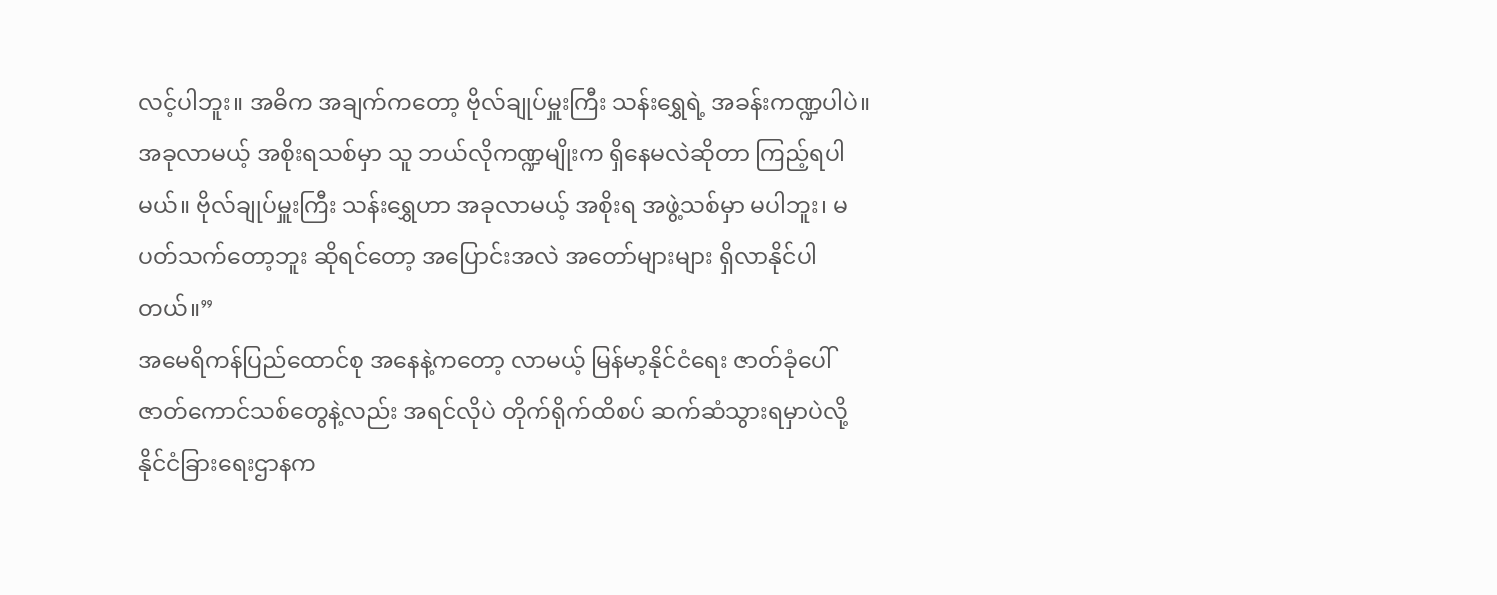လင့်ပါဘူး။ အဓိက အချက်ကတော့ ဗိုလ်ချုပ်မှူးကြီး သန်းရွှေရဲ့ အခန်းကဏ္ဍပါပဲ။ အခုလာမယ့် အစိုးရသစ်မှာ သူ ဘယ်လိုကဏ္ဍမျိုးက ရှိနေမလဲဆိုတာ ကြည့်ရပါမယ်။ ဗိုလ်ချုပ်မှူးကြီး သန်းရွှေဟာ အခုလာမယ့် အစိုးရ အဖွဲ့သစ်မှာ မပါဘူး၊ မပတ်သက်တော့ဘူး ဆိုရင်တော့ အပြောင်းအလဲ အတော်များများ ရှိလာနိုင်ပါတယ်။”
အမေရိကန်ပြည်ထောင်စု အနေနဲ့ကတော့ လာမယ့် မြန်မာ့နိုင်ငံရေး ဇာတ်ခုံပေါ် ဇာတ်ကောင်သစ်တွေနဲ့လည်း အရင်လိုပဲ တိုက်ရိုက်ထိစပ် ဆက်ဆံသွားရမှာပဲလို့ နိုင်ငံခြားရေးဌာနက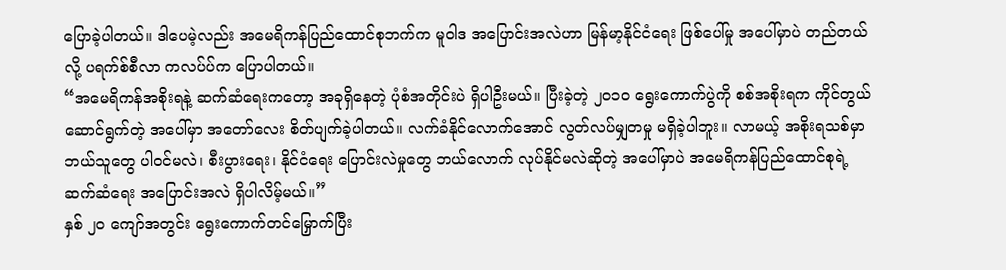ပြောခဲ့ပါတယ်။ ဒါပေမဲ့လည်း အမေရိကန်ပြည်ထောင်စုဘက်က မူဝါဒ အပြောင်းအလဲဟာ မြန်မာ့နိုင်ငံရေး ဖြစ်ပေါ်မှု အပေါ်မှာပဲ တည်တယ်လို့ ပရက်စ်စီလာ ကလပ်ပ်က ပြောပါတယ်။
“အမေရိကန်အစိုးရနဲ့ ဆက်ဆံရေးကတော့ အခုရှိနေတဲ့ ပုံစံအတိုင်းပဲ ရှိပါဦးမယ်။ ပြီးခဲ့တဲ့ ၂၀၁၀ ရွေးကောက်ပွဲကို စစ်အစိုးရက ကိုင်တွယ်ဆောင်ရွက်တဲ့ အပေါ်မှာ အတော်လေး စိတ်ပျက်ခဲ့ပါတယ်။ လက်ခံနိုင်လောက်အောင် လွတ်လပ်မျှတမှု မရှိခဲ့ပါဘူး။ လာမယ့် အစိုးရသစ်မှာ ဘယ်သူတွေ ပါဝင်မလဲ၊ စီးပွားရေး၊ နိုင်ငံရေး ပြောင်းလဲမှုတွေ ဘယ်လောက် လုပ်နိုင်မလဲဆိုတဲ့ အပေါ်မှာပဲ အမေရိကန်ပြည်ထောင်စုရဲ့ ဆက်ဆံရေး အပြောင်းအလဲ ရှိပါလိမ့်မယ်။”
နှစ် ၂၀ ကျော်အတွင်း ရွေးကောက်တင်မြှောက်ပြီး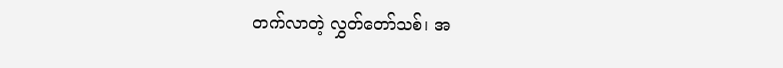တက်လာတဲ့ လွှတ်တော်သစ်၊ အ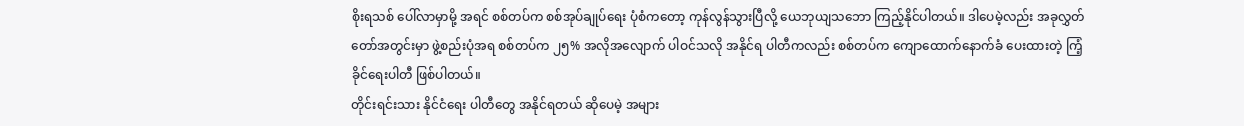စိုးရသစ် ပေါ်လာမှာမို့ အရင် စစ်တပ်က စစ်အုပ်ချုပ်ရေး ပုံစံကတော့ ကုန်လွန်သွားပြီလို့ ယေဘုယျသဘော ကြည့်နိုင်ပါတယ်။ ဒါပေမဲ့လည်း အခုလွှတ်တော်အတွင်းမှာ ဖွဲ့စည်းပုံအရ စစ်တပ်က ၂၅% အလိုအလျောက် ပါဝင်သလို အနိုင်ရ ပါတီကလည်း စစ်တပ်က ကျောထောက်နောက်ခံ ပေးထားတဲ့ ကြံ့ခိုင်ရေးပါတီ ဖြစ်ပါတယ်။
တိုင်းရင်းသား နိုင်ငံရေး ပါတီတွေ အနိုင်ရတယ် ဆိုပေမဲ့ အများ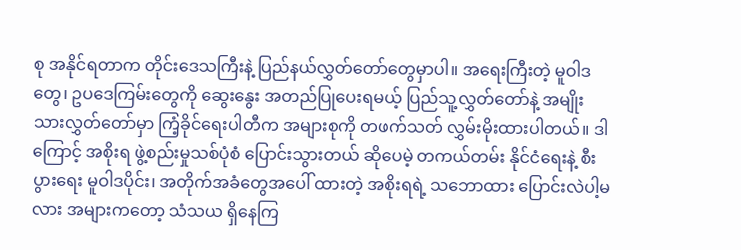စု အနိုင်ရတာက တိုင်းဒေသကြီးနဲ့ ပြည်နယ်လွှတ်တော်တွေမှာပါ။ အရေးကြီးတဲ့ မူဝါဒတွေ၊ ဥပဒေကြမ်းတွေကို ဆွေးနွေး အတည်ပြုပေးရမယ့် ပြည်သူ့လွှတ်တော်နဲ့ အမျိုးသားလွှတ်တော်မှာ ကြံ့ခိုင်ရေးပါတီက အများစုကို တဖက်သတ် လွှမ်းမိုးထားပါတယ်။ ဒါကြောင့် အစိုးရ ဖွဲ့စည်းမှုသစ်ပုံစံ ပြောင်းသွားတယ် ဆိုပေမဲ့ တကယ်တမ်း နိုင်ငံရေးနဲ့ စီးပွားရေး မူဝါဒပိုင်း၊ အတိုက်အခံတွေအပေါ် ထားတဲ့ အစိုးရရဲ့ သဘောထား ပြောင်းလဲပါ့မလား အများကတော့ သံသယ ရှိနေကြ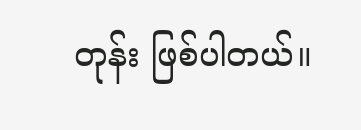တုန်း ဖြစ်ပါတယ်။